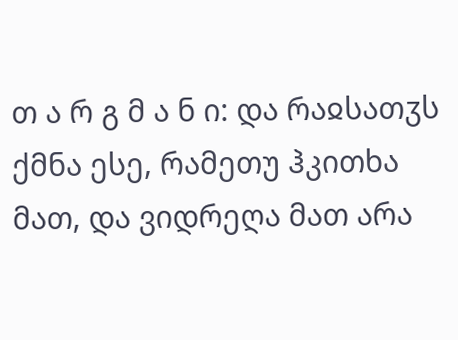თ ა რ გ მ ა ნ ი: და რაჲსათჳს ქმნა ესე, რამეთუ ჰკითხა მათ, და ვიდრეღა მათ არა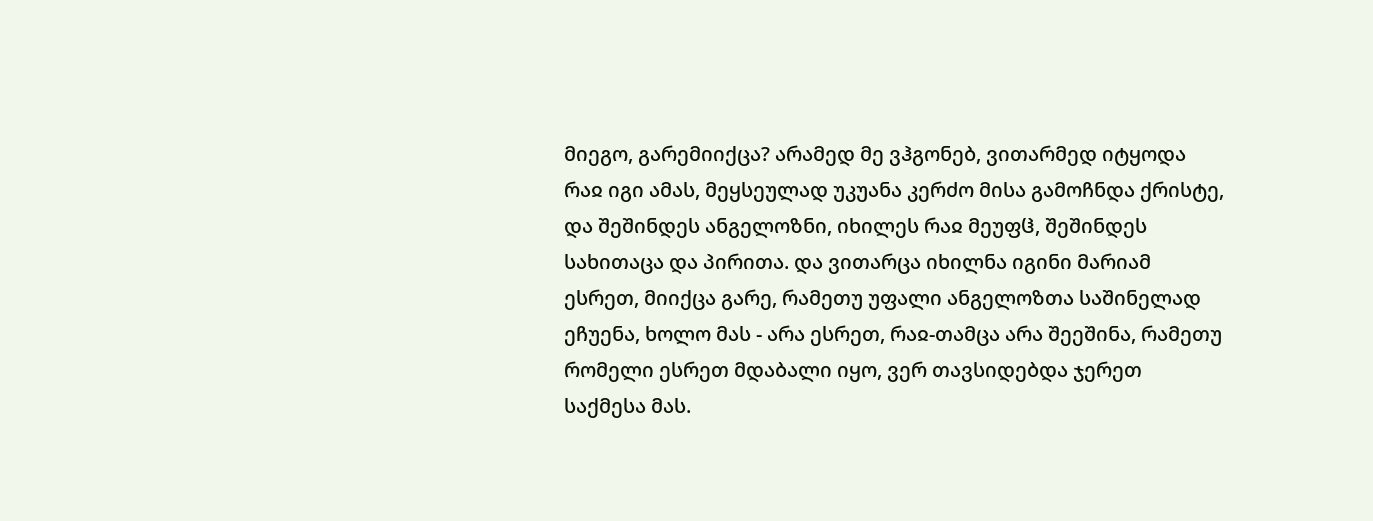მიეგო, გარემიიქცა? არამედ მე ვჰგონებ, ვითარმედ იტყოდა რაჲ იგი ამას, მეყსეულად უკუანა კერძო მისა გამოჩნდა ქრისტე, და შეშინდეს ანგელოზნი, იხილეს რაჲ მეუფჱ, შეშინდეს სახითაცა და პირითა. და ვითარცა იხილნა იგინი მარიამ ესრეთ, მიიქცა გარე, რამეთუ უფალი ანგელოზთა საშინელად ეჩუენა, ხოლო მას - არა ესრეთ, რაჲ-თამცა არა შეეშინა, რამეთუ რომელი ესრეთ მდაბალი იყო, ვერ თავსიდებდა ჯერეთ საქმესა მას.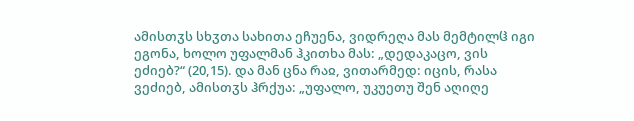ამისთჳს სხჳთა სახითა ეჩუენა, ვიდრეღა მას მემტილჱ იგი ეგონა, ხოლო უფალმან ჰკითხა მას: „დედაკაცო, ვის ეძიებ?“ (20,15). და მან ცნა რაჲ, ვითარმედ: იცის, რასა ვეძიებ, ამისთჳს ჰრქუა: „უფალო, უკუეთუ შენ აღიღე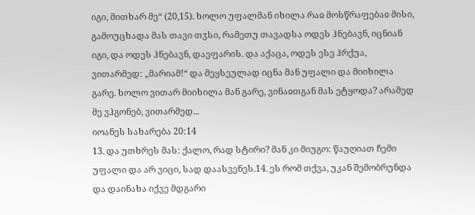იგი, მითხარ მე“ (20,15). ხოლო უფალმან იხილა რაჲ მოსწრაფებაჲ მისი, გამოუცხადა მას თავი თჳსი, რამეთუ თავადსა ოდეს ჰნებავნ, იცნიან იგი, და ოდეს ჰნებავნ, დაეფარის. და აქაცა, ოდეს ესე ჰრქუა, ვითარმედ: „მარიამ!“ და მეყსეულად იცნა მან უფალი და მიიხილა გარე. ხოლო ვითარ მიიხილა მან გარე, ვინაჲთგან მას ეტყოდა? არამედ მე ვჰგონებ, ვითარმედ...
იოანეს სახარება 20:14
13. და უთხრეს მას: ქალო, რად სტირი? მან კი მიუგო: წაუღიათ ჩემი უფალი და არ ვიცი, სად დაასვენეს.14. ეს რომ თქვა, უკან შემობრუნდა და დაინახა იქვე მდგარი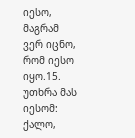იესო, მაგრამ ვერ იცნო, რომ იესო იყო.15. უთხრა მას იესომ: ქალო,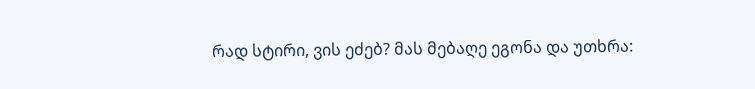რად სტირი, ვის ეძებ? მას მებაღე ეგონა და უთხრა: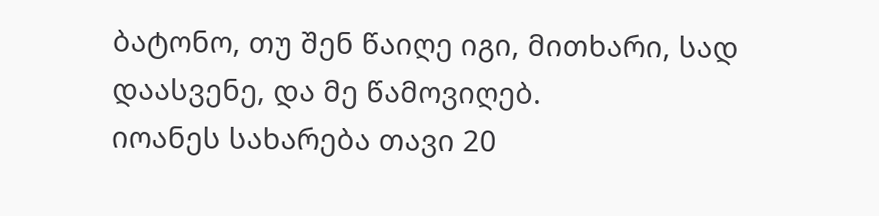ბატონო, თუ შენ წაიღე იგი, მითხარი, სად დაასვენე, და მე წამოვიღებ.
იოანეს სახარება თავი 20